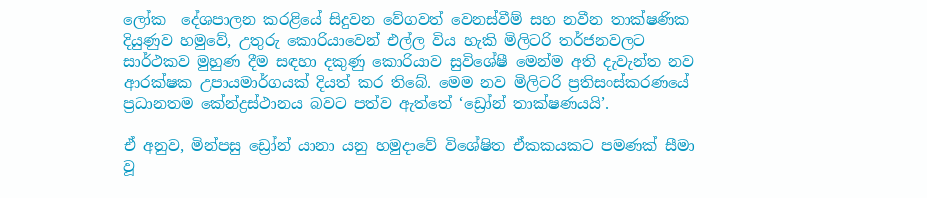ලෝක  දේශපාලන කරළියේ සිදුවන වේගවත් වෙනස්වීම් සහ නවීන තාක්ෂණික දියුණුව හමුවේ, උතුරු කොරියාවෙන් එල්ල විය හැකි මිලිටරි තර්ජනවලට සාර්ථකව මුහුණ දීම සඳහා දකුණු කොරියාව සුවිශේෂී මෙන්ම අති දැවැන්ත නව ආරක්ෂක උපායමාර්ගයක් දියත් කර තිබේ. මෙම නව මිලිටරි ප්‍රතිසංස්කරණයේ ප්‍රධානතම කේන්ද්‍රස්ථානය බවට පත්ව ඇත්තේ ‘ඩ්‍රෝන් තාක්ෂණයයි’.

ඒ අනුව, මින්පසු ඩ්‍රෝන් යානා යනු හමුදාවේ විශේෂිත ඒකකයකට පමණක් සීමා වූ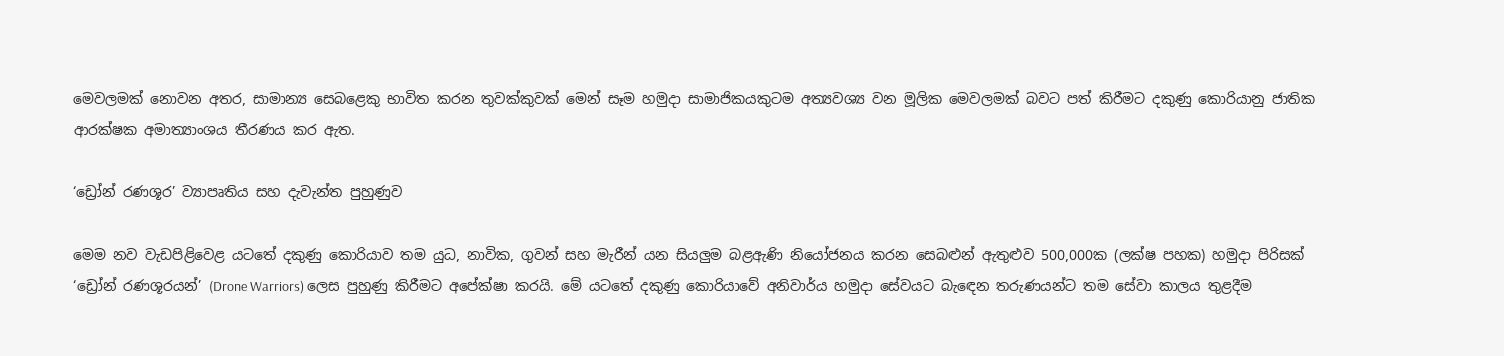මෙවලමක් නොවන අතර, සාමාන්‍ය සෙබළෙකු භාවිත කරන තුවක්කුවක් මෙන් සෑම හමුදා සාමාජිකයකුටම අත්‍යවශ්‍ය වන මූලික මෙවලමක් බවට පත් කිරීමට දකුණු කොරියානු ජාතික ආරක්ෂක අමාත්‍යාංශය තීරණය කර ඇත.

‘ඩ්‍රෝන් රණශූර’ ව්‍යාපෘතිය සහ දැවැන්ත පුහුණුව

මෙම නව වැඩපිළිවෙළ යටතේ දකුණු කොරියාව තම යුධ, නාවික, ගුවන් සහ මැරීන් යන සියලු‍ම බළඇණි නියෝජනය කරන සෙබළුන් ඇතුළුව 500,000ක (ලක්ෂ පහක) හමුදා පිරිසක් ‘ඩ්‍රෝන් රණශූරයන්’ (Drone Warriors) ලෙස පුහුණු කිරීමට අපේක්ෂා කරයි. මේ යටතේ දකුණු කොරියාවේ අනිවාර්ය හමුදා සේවයට බැඳෙන තරුණයන්ට තම සේවා කාලය තුළදීම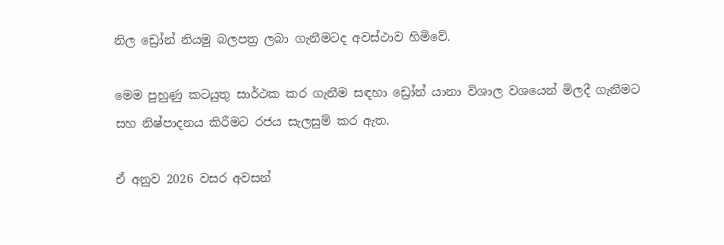නිල ඩ්‍රෝන් නියමු බලපත්‍ර ලබා ගැනීමටද අවස්ථාව හිමිවේ.

මෙම පුහුණු කටයුතු සාර්ථක කර ගැනීම සඳහා ඩ්‍රෝන් යානා විශාල වශයෙන් මිලදී ගැනීමට සහ නිෂ්පාදනය කිරීමට රජය සැලසුම් කර ඇත.

ඒ අනුව 2026 වසර අවසන්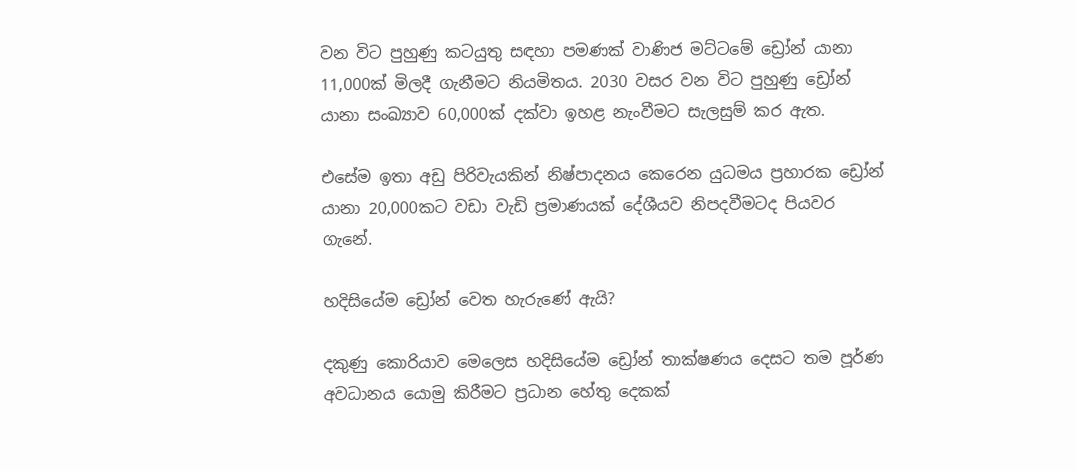වන විට පුහුණු කටයුතු සඳහා පමණක් වාණිජ මට්ටමේ ඩ්‍රෝන් යානා 11,000ක් මිලදී ගැනීමට නියමිතය. 2030 වසර වන විට පුහුණු ඩ්‍රෝන් යානා සංඛ්‍යාව 60,000ක් දක්වා ඉහළ නැංවීමට සැලසුම් කර ඇත.

එසේම ඉතා අඩු පිරිවැයකින් නිෂ්පාදනය කෙරෙන යුධමය ප්‍රහාරක ඩ්‍රෝන් යානා 20,000කට වඩා වැඩි ප්‍රමාණයක් දේශීයව නිපදවීමටද පියවර ගැනේ.

හදිසියේම ඩ්‍රෝන් වෙත හැරුණේ ඇයි?

දකුණු කොරියාව මෙලෙස හදිසියේම ඩ්‍රෝන් තාක්ෂණය දෙසට තම පූර්ණ අවධානය යොමු කිරීමට ප්‍රධාන හේතු දෙකක්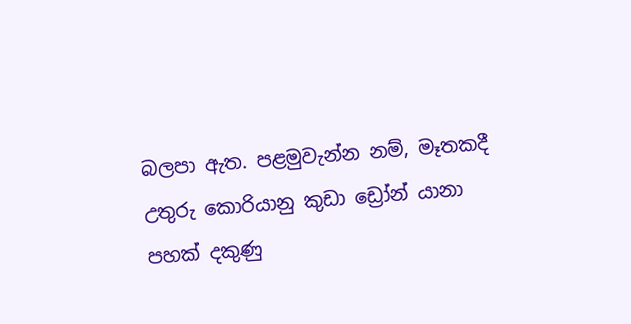බලපා ඇත. පළමුවැන්න නම්, මෑතකදී උතුරු කොරියානු කුඩා ඩ්‍රෝන් යානා පහක් දකුණු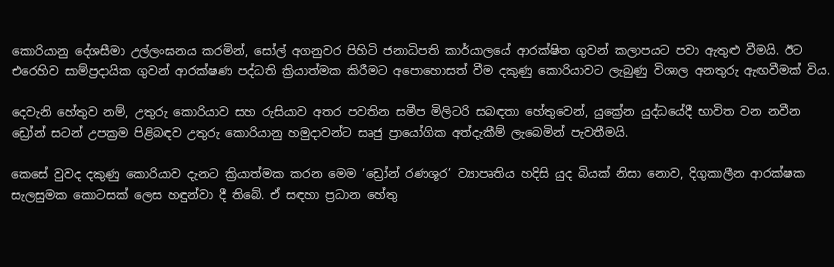කොරියානු දේශසීමා උල්ලංඝනය කරමින්, සෝල් අගනුවර පිහිටි ජනාධිපති කාර්යාලයේ ආරක්ෂිත ගුවන් කලාපයට පවා ඇතුළු වීමයි. ඊට එරෙහිව සාම්ප්‍රදායික ගුවන් ආරක්ෂණ පද්ධති ක්‍රියාත්මක කිරීමට අපොහොසත් වීම දකුණු කොරියාවට ලැබුණු විශාල අනතුරු ඇඟවීමක් විය.

දෙවැනි හේතුව නම්, උතුරු කොරියාව සහ රුසියාව අතර පවතින සමීප මිලිටරි සබඳතා හේතුවෙන්, යුක්‍රේන යුද්ධයේදී භාවිත වන නවීන ඩ්‍රෝන් සටන් උපක්‍රම පිළිබඳව උතුරු කොරියානු හමුදාවන්ට සෘජු ප්‍රායෝගික අත්දැකීම් ලැබෙමින් පැවතීමයි.

කෙසේ වුවද දකුණු කොරියාව දැනට ක්‍රියාත්මක කරන මෙම ‘ඩ්‍රෝන් රණශූර’ ව්‍යාපෘතිය හදිසි යුද බියක් නිසා නොව, දිගුකාලීන ආරක්ෂක සැලසුමක කොටසක් ලෙස හඳුන්වා දී තිබේ. ඒ සඳහා ප්‍රධාන හේතු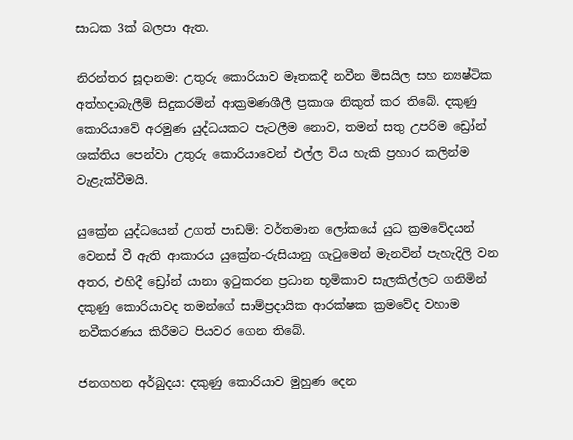සාධක 3ක් බලපා ඇත.

නිරන්තර සූදානම: උතුරු කොරියාව මෑතකදී නවීන මිසයිල සහ න්‍යෂ්ටික අත්හදාබැලීම් සිදුකරමින් ආක්‍රමණශීලී ප්‍රකාශ නිකුත් කර තිබේ. දකුණු කොරියාවේ අරමුණ යුද්ධයකට පැටලීම නොව, තමන් සතු උපරිම ඩ්‍රෝන් ශක්තිය පෙන්වා උතුරු කොරියාවෙන් එල්ල විය හැකි ප්‍රහාර කලින්ම වැළැක්වීමයි.

යුක්‍රේන යුද්ධයෙන් උගත් පාඩම්: වර්තමාන ලෝකයේ යුධ ක්‍රමවේදයන් වෙනස් වී ඇති ආකාරය යුක්‍රේන-රුසියානු ගැටුමෙන් මැනවින් පැහැදිලි වන අතර, එහිදී ඩ්‍රෝන් යානා ඉටුකරන ප්‍රධාන භූමිකාව සැලකිල්ලට ගනිමින් දකුණු කොරියාවද තමන්ගේ සාම්ප්‍රදායික ආරක්ෂක ක්‍රමවේද වහාම නවීකරණය කිරීමට පියවර ගෙන තිබේ.

ජනගහන අර්බුදය: දකුණු කොරියාව මුහුණ දෙන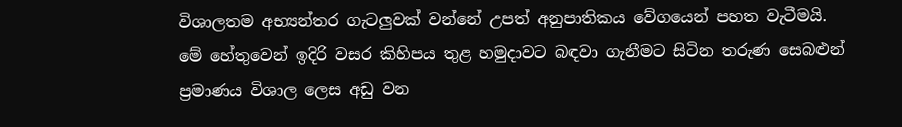විශාලතම අභ්‍යන්තර ගැටලු‍වක් වන්නේ උපත් අනුපාතිකය වේගයෙන් පහත වැටීමයි. මේ හේතුවෙන් ඉදිරි වසර කිහිපය තුළ හමුදාවට බඳවා ගැනීමට සිටින තරුණ සෙබළුන් ප්‍රමාණය විශාල ලෙස අඩු වන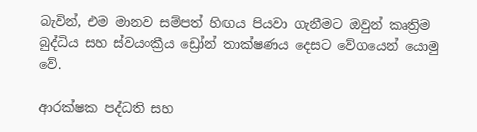බැවින්, එම මානව සම්පත් හිඟය පියවා ගැනීමට ඔවුන් කෘත්‍රිම බුද්ධිය සහ ස්වයංක්‍රීය ඩ්‍රෝන් තාක්ෂණය දෙසට වේගයෙන් යොමු වේ.

ආරක්ෂක පද්ධති සහ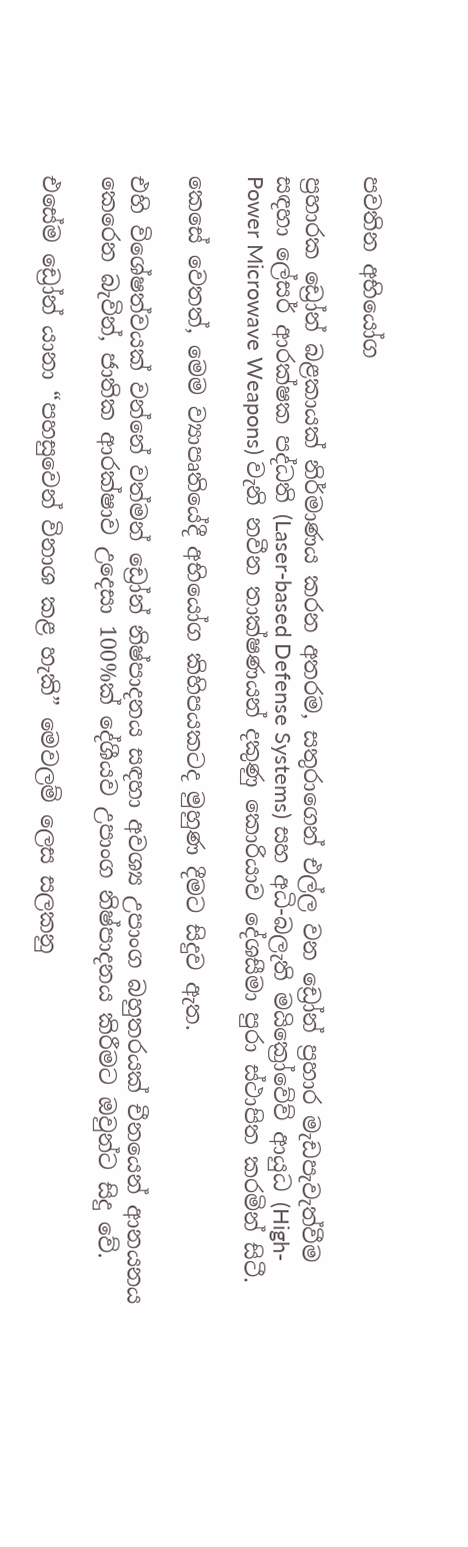පවතින අභියෝග

ප්‍රහාරක ඩ්‍රෝන් බළකායක් නිර්මාණය කරන අතරම, සතුරාගෙන් එල්ල වන ඩ්‍රෝන් ප්‍රහාර මැඩපැවැත්වීම සඳහා ලේසර් ආරක්ෂක පද්ධති (Laser-based Defense Systems) සහ අධි-බලැති මයික්‍රෝවේව් ආයුධ (High-Power Microwave Weapons) වැනි නවීන තාක්ෂණයන් දකුණු කොරියාව දේශසීමා පුරා ස්ථාපිත කරමින් සිටී.

කෙසේ වෙතත්, මෙම ව්‍යාපෘතියේදී අභියෝග කිහිපයකටද මුහුණ දීමට සිදුව ඇත.

එහි විශේෂත්වයක් වන්නේ වත්මන් ඩ්‍රෝන් නිෂ්පාදනය සඳහා අවශ්‍ය උපාංග බහුතරයක් චීනයෙන් ආනයනය කෙරෙන බැවින්, ජාතික ආරක්ෂාව උදෙසා 100%ක් දේශීයව උපාංග නිෂ්පාදනය කිරීමට ඔවුන්ට සිදු වේ.

එසේම ඩ්‍රෝන් යානා “පහසුවෙන් විනාශ කළ හැකි” මෙවලම් ලෙස සලකනු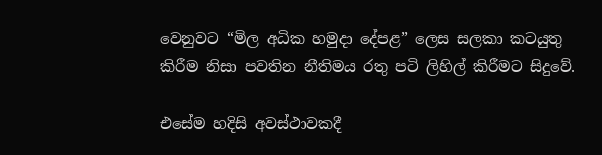වෙනුවට “මිල අධික හමුදා දේපළ” ලෙස සලකා කටයුතු කිරීම නිසා පවතින නීතිමය රතු පටි ලිහිල් කිරීමට සිදුවේ.

එසේම හදිසි අවස්ථාවකදී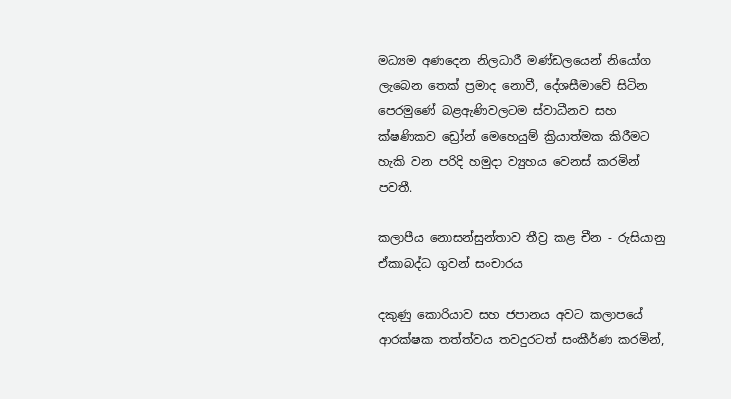මධ්‍යම අණදෙන නිලධාරී මණ්ඩලයෙන් නියෝග ලැබෙන තෙක් ප්‍රමාද නොවී, දේශසීමාවේ සිටින පෙරමුණේ බළඇණිවලටම ස්වාධීනව සහ ක්ෂණිකව ඩ්‍රෝන් මෙහෙයුම් ක්‍රියාත්මක කිරීමට හැකි වන පරිදි හමුදා ව්‍යුහය වෙනස් කරමින් පවතී.

කලාපීය නොසන්සුන්තාව තීව්‍ර කළ චීන - රුසියානු ඒකාබද්ධ ගුවන් සංචාරය

දකුණු කොරියාව සහ ජපානය අවට කලාපයේ ආරක්ෂක තත්ත්වය තවදුරටත් සංකීර්ණ කරමින්,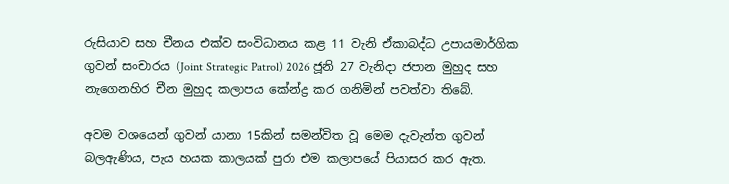රුසියාව සහ චීනය එක්ව සංවිධානය කළ 11 වැනි ඒකාබද්ධ උපායමාර්ගික ගුවන් සංචාරය (Joint Strategic Patrol) 2026 ජූනි 27 වැනිදා ජපාන මුහුද සහ නැගෙනහිර චීන මුහුද කලාපය කේන්ද්‍ර කර ගනිමින් පවත්වා තිබේ.

අවම වශයෙන් ගුවන් යානා 15කින් සමන්විත වූ මෙම දැවැන්ත ගුවන් බලඇණිය, පැය හයක කාලයක් පුරා එම කලාපයේ පියාසර කර ඇත.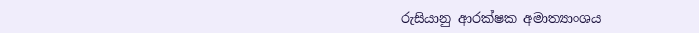රුසියානු ආරක්ෂක අමාත්‍යාංශය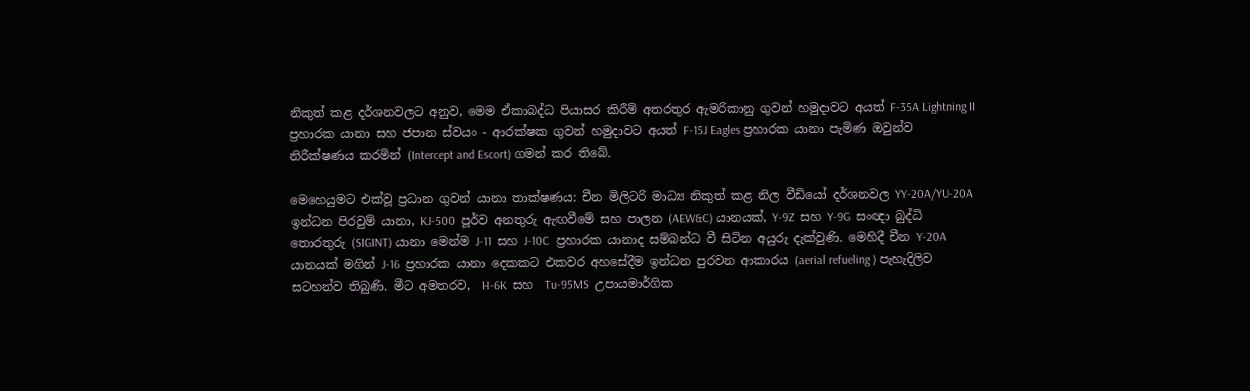නිකුත් කළ දර්ශනවලට අනුව, මෙම ඒකාබද්ධ පියාසර කිරීම් අතරතුර ඇමරිකානු ගුවන් හමුදාවට අයත් F-35A Lightning II ප්‍රහාරක යානා සහ ජපාන ස්වයං - ආරක්ෂක ගුවන් හමුදාවට අයත් F-15J Eagles ප්‍රහාරක යානා පැමිණ ඔවුන්ව නිරීක්ෂණය කරමින් (Intercept and Escort) ගමන් කර තිබේ.

මෙහෙයුමට එක්වූ ප්‍රධාන ගුවන් යානා තාක්ෂණය: චීන මිලිටරි මාධ්‍ය නිකුත් කළ නිල වීඩියෝ දර්ශනවල YY-20A/YU-20A  ඉන්ධන පිරවුම් යානා, KJ-500  පූර්ව අනතුරු ඇඟවීමේ සහ පාලන (AEW&C) යානයක්, Y-9Z  සහ Y-9G  සංඥා බුද්ධි තොරතුරු (SIGINT) යානා මෙන්ම J-11  සහ J-10C  ප්‍රහාරක යානාද සම්බන්ධ වී සිටින අයුරු දැක්වුණි. මෙහිදී චීන Y-20A  යානයක් මගින් J-16  ප්‍රහාරක යානා දෙකකට එකවර අහසේදීම ඉන්ධන පුරවන ආකාරය (aerial refueling ) පැහැදිලිව සටහන්ව තිබුණි. මීට අමතරව,  H-6K  සහ  Tu-95MS  උපායමාර්ගික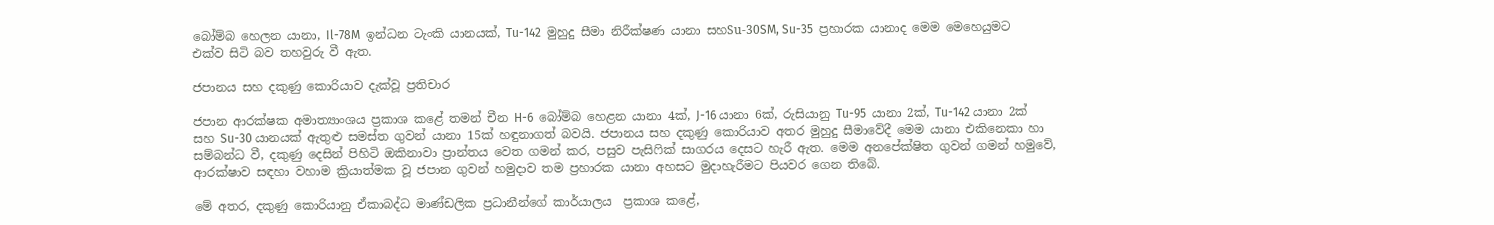බෝම්බ හෙලන යානා, Il-78M  ඉන්ධන ටැංකි යානයක්, Tu-142  මුහුදු සීමා නිරීක්ෂණ යානා සහSu-30SM, Su-35  ප්‍රහාරක යානාද මෙම මෙහෙයුමට එක්ව සිටි බව තහවුරු වී ඇත.

ජපානය සහ දකුණු කොරියාව දැක්වූ ප්‍රතිචාර

ජපාන ආරක්ෂක අමාත්‍යාංශය ප්‍රකාශ කළේ තමන් චීන H-6  බෝම්බ හෙළන යානා 4ක්, J-16 යානා 6ක්, රුසියානු Tu-95  යානා 2ක්, Tu-142 යානා 2ක් සහ Su-30 යානයක් ඇතුළු සමස්ත ගුවන් යානා 15ක් හඳුනාගත් බවයි. ජපානය සහ දකුණු කොරියාව අතර මුහුදු සීමාවේදී මෙම යානා එකිනෙකා හා සම්බන්ධ වී, දකුණු දෙසින් පිහිටි ඔකිනාවා ප්‍රාන්තය වෙත ගමන් කර, පසුව පැසිෆික් සාගරය දෙසට හැරී ඇත. මෙම අනපේක්ෂිත ගුවන් ගමන් හමුවේ, ආරක්ෂාව සඳහා වහාම ක්‍රියාත්මක වූ ජපාන ගුවන් හමුදාව තම ප්‍රහාරක යානා අහසට මුදාහැරීමට පියවර ගෙන තිබේ.

මේ අතර, දකුණු කොරියානු ඒකාබද්ධ මාණ්ඩලික ප්‍රධානීන්ගේ කාර්යාලය  ප්‍රකාශ කළේ,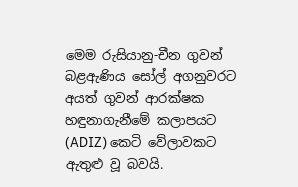මෙම රුසියානු-චීන ගුවන් බළඇණිය සෝල් අගනුවරට අයත් ගුවන් ආරක්ෂක හඳුනාගැනීමේ කලාපයට (ADIZ) කෙටි වේලාවකට ඇතුළු වූ බවයි.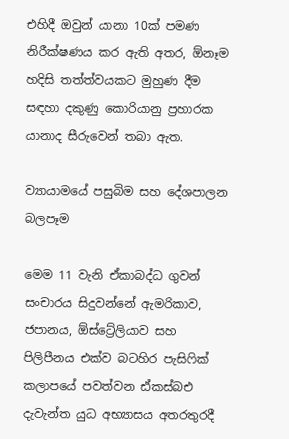එහිදී ඔවුන් යානා 10ක් පමණ නිරීක්ෂණය කර ඇති අතර, ඕනෑම හදිසි තත්ත්වයකට මුහුණ දීම සඳහා දකුණු කොරියානු ප්‍රහාරක යානාද සීරුවෙන් තබා ඇත.

ව්‍යායාමයේ පසුබිම සහ දේශපාලන බලපෑම

මෙම 11 වැනි ඒකාබද්ධ ගුවන් සංචාරය සිදුවන්නේ ඇමරිකාව, ජපානය, ඕස්ට්‍රේලියාව සහ පිලිපීනය එක්ව බටහිර පැසිෆික් කලාපයේ පවත්වන ඪ්කස්බඑ දැවැන්ත යුධ අභ්‍යාසය අතරතුරදී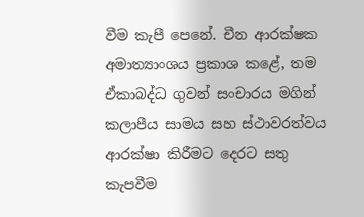වීම කැපී පෙනේ. චීන ආරක්ෂක අමාත්‍යාංශය ප්‍රකාශ කළේ, තම ඒකාබද්ධ ගුවන් සංචාරය මගින් කලාපීය සාමය සහ ස්ථාවරත්වය ආරක්ෂා කිරීමට දෙරට සතු කැපවීම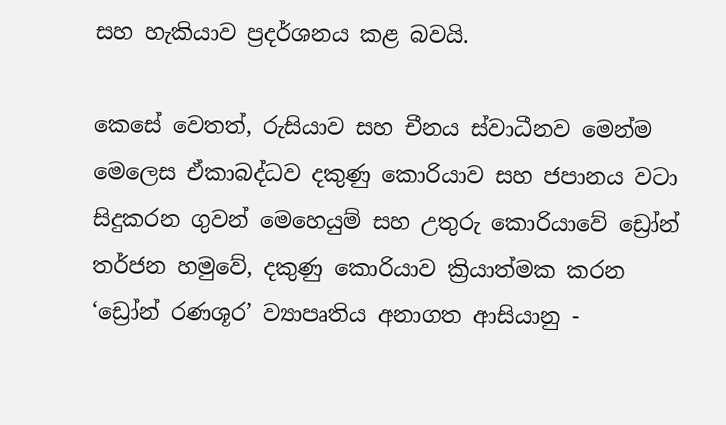සහ හැකියාව ප්‍රදර්ශනය කළ බවයි.

කෙසේ වෙතත්, රුසියාව සහ චීනය ස්වාධීනව මෙන්ම මෙලෙස ඒකාබද්ධව දකුණු කොරියාව සහ ජපානය වටා සිදුකරන ගුවන් මෙහෙයුම් සහ උතුරු කොරියාවේ ඩ්‍රෝන් තර්ජන හමුවේ, දකුණු කොරියාව ක්‍රියාත්මක කරන ‘ඩ්‍රෝන් රණශූර’ ව්‍යාපෘතිය අනාගත ආසියානු -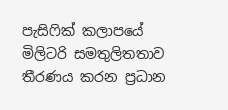පැසිෆික් කලාපයේ මිලිටරි සමතුලිතතාව තීරණය කරන ප්‍රධාන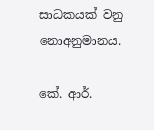සාධකයක් වනු නොඅනුමානය.

කේ. ආර්.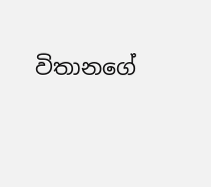විතානගේ